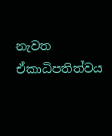නැවත ඒකාධිපතිත්වය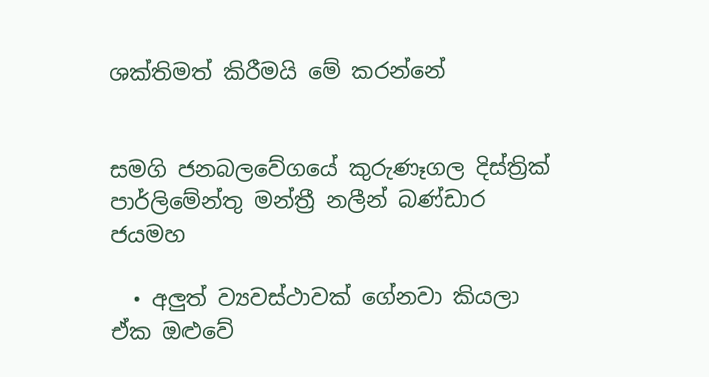ශක්තිමත් කිරීමයි මේ කරන්නේ


සමගි ජනබලවේගයේ කුරුණෑගල දිස්ත්‍රික් පාර්ලිමේන්තු මන්ත්‍රී නලීන් බණ්ඩාර ජයමහ

  • අලුත් ව්‍යවස්ථාවක් ගේනවා කියලා ඒක ඔළුවේ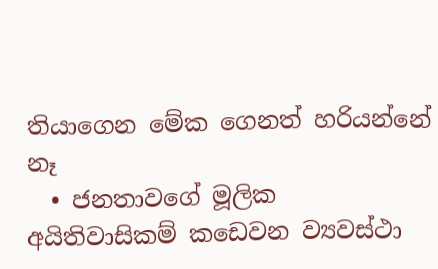තියාගෙන මේක ගෙනත් හරියන්නේ නෑ
  • ජනතාවගේ මූලික අයිතිවාසිකම් කඩෙවන ව්‍යවස්ථා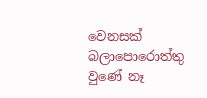වෙනසක් බලාපොරොත්තු වුණේ නෑ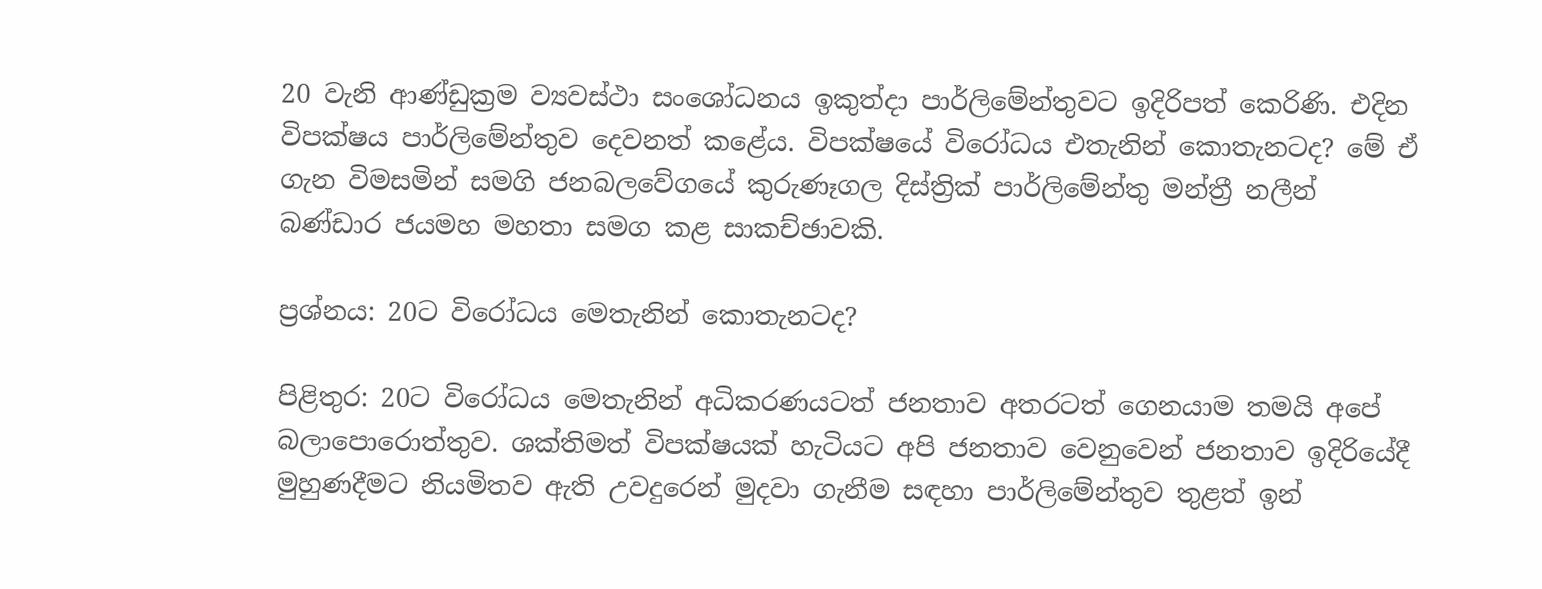20 වැනි ආණ්ඩුක්‍රම ව්‍යවස්ථා සංශෝධනය ඉකුත්දා පාර්ලිමේන්තුවට ඉදිරිපත් කෙරිණි. එදින විපක්ෂය පාර්ලිමේන්තුව දෙවනත් කළේය. විපක්ෂයේ විරෝධය එතැනින් කොතැනටද? මේ ඒ ගැන විමසමින් සමගි ජනබලවේගයේ කුරුණෑගල දිස්ත්‍රික් පාර්ලිමේන්තු මන්ත්‍රී නලීන් බණ්ඩාර ජයමහ මහතා සමග කළ සාකච්ඡාවකි.

ප්‍රශ්නය: 20ට විරෝධය මෙතැනින් කොතැනටද?

පිළිතුර: 20ට විරෝධය මෙතැනින් අධිකරණයටත් ජනතාව අතරටත් ගෙනයාම තමයි අපේ බලාපොරොත්තුව. ශක්තිමත් විපක්ෂයක් හැටියට අපි ජනතාව වෙනුවෙන් ජනතාව ඉදිරියේදී මුහුණදීමට නියමිතව ඇති උවදුරෙන් මුදවා ගැනීම සඳහා පාර්ලිමේන්තුව තුළත් ඉන්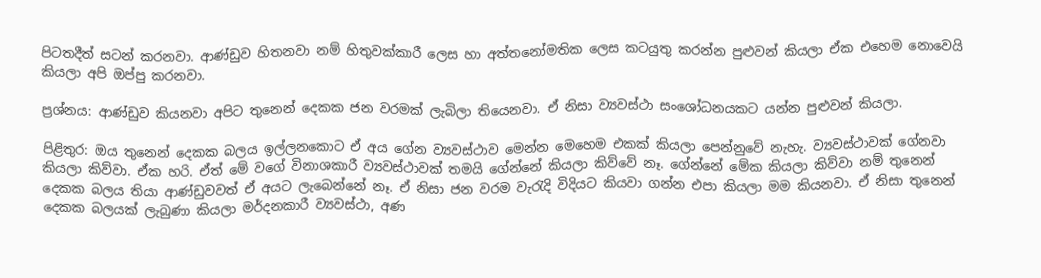පිටතදීත් සටන් කරනවා. ආණ්ඩුව හිතනවා නම් හිතුවක්කාරී ලෙස හා අත්තනෝමතික ලෙස කටයුතු කරන්න පුළුවන් කියලා ඒක එහෙම නොවෙයි කියලා අපි ඔප්පු කරනවා.

ප්‍රශ්නය: ආණ්ඩුව කියනවා අපිට තුනෙන් දෙකක ජන වරමක් ලැබිලා තියෙනවා. ඒ නිසා ව්‍යවස්ථා සංශෝධනයකට යන්න පුළුවන් කියලා.

පිළිතුර: ඔය තුනෙන් දෙකක බලය ඉල්ලනකොට ඒ අය ගේන ව්‍යවස්ථාව මෙන්න මෙහෙම එකක් කියලා පෙන්නුවේ නැහැ. ව්‍යවස්ථාවක් ගේනවා කියලා කිව්වා. ඒක හරි. ඒත් මේ වගේ විනාශකාරී ව්‍යවස්ථාවක් තමයි ගේන්නේ කියලා කිව්වේ නෑ. ගේන්නේ මේක කියලා කිව්වා නම් තුනෙන් දෙකක බලය තියා ආණ්ඩුවවත් ඒ අයට ලැබෙන්නේ නෑ. ඒ නිසා ජන වරම වැරැදි විදියට කියවා ගන්න එපා කියලා මම කියනවා. ඒ නිසා තුනෙන් දෙකක බලයක් ලැබුණා කියලා මර්දනකාරී ව්‍යවස්ථා, අණ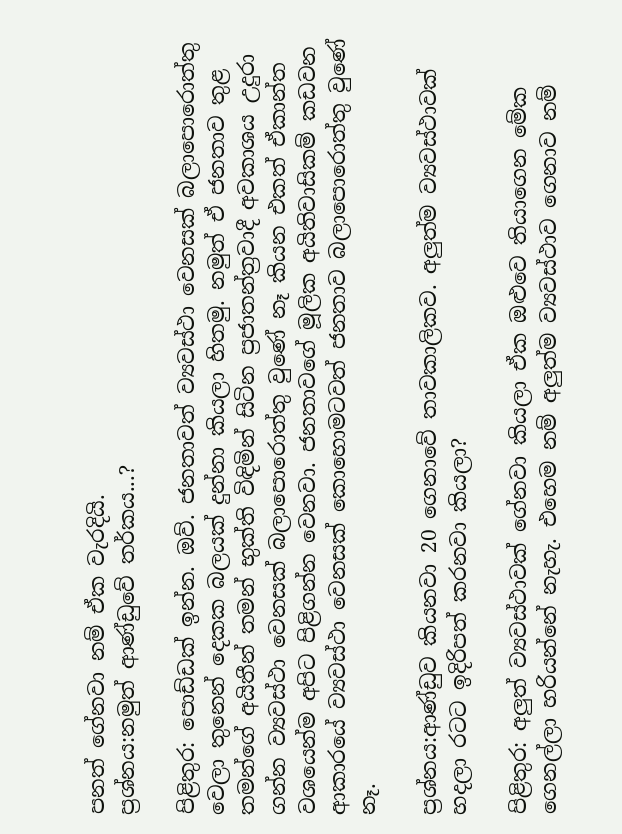පනත් ගේනවා නම් ඒක වැරදියි.
ප්‍රශ්නය:නමුත් ආණ්ඩුවේ තර්කය...?

පිළිතුර: පොඩ්ඩක් ඉන්න. ඔව්. ජනතාවත් ව්‍යවස්ථා වෙනසක් බලාපොරොත්තු වෙලා තුනෙන් දෙකක බලයක් දුන්නා කියලා හිතමු. නමුත් ඒ ජනතාව තුළ තමන්ගේ අයිතීන් තමන් භුක්ති විඳිමින් සිටින ප්‍රජාතන්ත්‍රවාදී අවකාශය උදුරා ගන්න ව්‍යවස්ථා වෙනසක් බලාපොරොත්තු වුණේ නෑ කියන එකත් ඒකාන්ත වශයෙන්ම අපිට පිළිගන්න වෙනවා. ජනතාවගේ මූලික අයිතිවාසිකම් කඩවන ආකාරයේ ව්‍යවස්ථා වෙනසක් කොහොමටවත් ජනතාව බලාපොරොත්තු වුණේ නෑ.

ප්‍රශ්නය:ආණ්ඩුව කියනවා 20 ගෙනාවේ තාවකාලිකව. අලුත්ම ව්‍යවස්ථාවක් හදලා රටට ඉදිරිපත් කරනවා කියලා?

පිළිතුර: අලුත් ව්‍යවස්ථාවක් ගේනවා කියලා ඒක ඔළුවෙ තියාගෙන මේක ගෙනල්ලා හරියන්නේ නැහැ. එහෙම නම් අලුත්ම ව්‍යවස්ථාව ගෙනාව නම්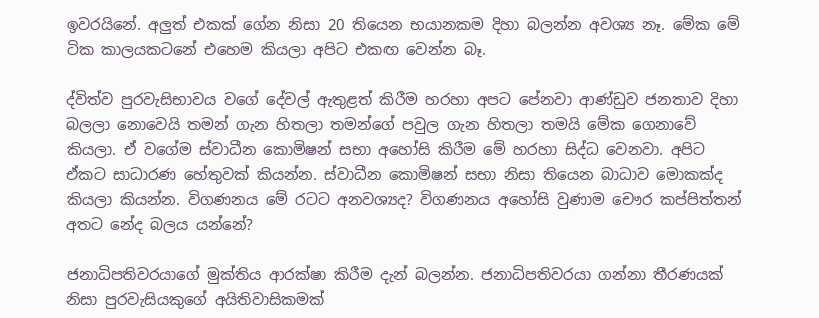ඉවරයිනේ. අලුත් එකක් ගේන නිසා 20 තියෙන භයානකම දිහා බලන්න අවශ්‍ය නෑ. මේක මේ ටික කාලයකටනේ එහෙම කියලා අපිට එකඟ වෙන්න බෑ.

ද්විත්ව පුරවැසිභාවය වගේ දේවල් ඇතුළත් කිරීම හරහා අපට පේනවා ආණ්ඩුව ජනතාව දිහා බලලා නොවෙයි තමන් ගැන හිතලා තමන්ගේ පවුල ගැන හිතලා තමයි මේක ගෙනාවේ කියලා. ඒ වගේම ස්වාධීන කොමිෂන් සභා අහෝසි කිරීම මේ හරහා සිද්ධ වෙනවා. අපිට ඒකට සාධාරණ හේතුවක් කියන්න. ස්වාධීන කොමිෂන් සභා නිසා තියෙන බාධාව මොකක්ද කියලා කියන්න. විගණනය මේ රටට අනවශ්‍යද? විගණනය අහෝසි වුණාම චෞර කප්පිත්තන් අතට නේද බලය යන්නේ?

ජනාධිපතිවරයාගේ මුක්තිය ආරක්ෂා කිරීම දැන් බලන්න. ජනාධිපතිවරයා ගන්නා තීරණයක් නිසා පුරවැසියකුගේ අයිතිවාසිකමක්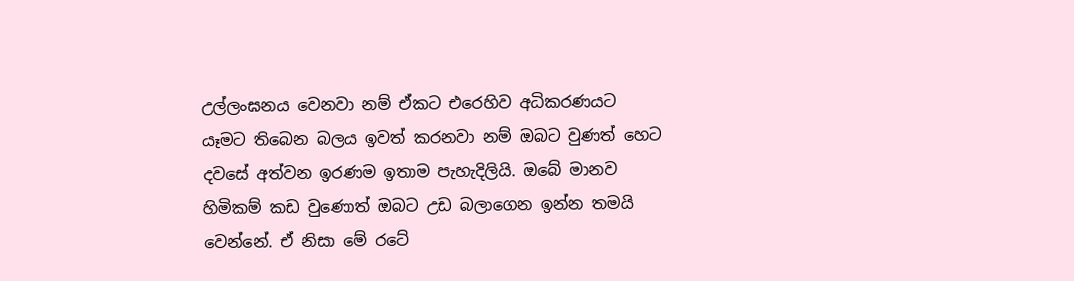උල්ලංඝනය වෙනවා නම් ඒකට එරෙහිව අධිකරණයට යෑමට තිබෙන බලය ඉවත් කරනවා නම් ඔබට වුණත් හෙට දවසේ අත්වන ඉරණම ඉතාම පැහැදිලියි. ඔබේ මානව හිමිකම් කඩ වුණොත් ඔබට උඩ බලාගෙන ඉන්න තමයි වෙන්නේ. ඒ නිසා මේ රටේ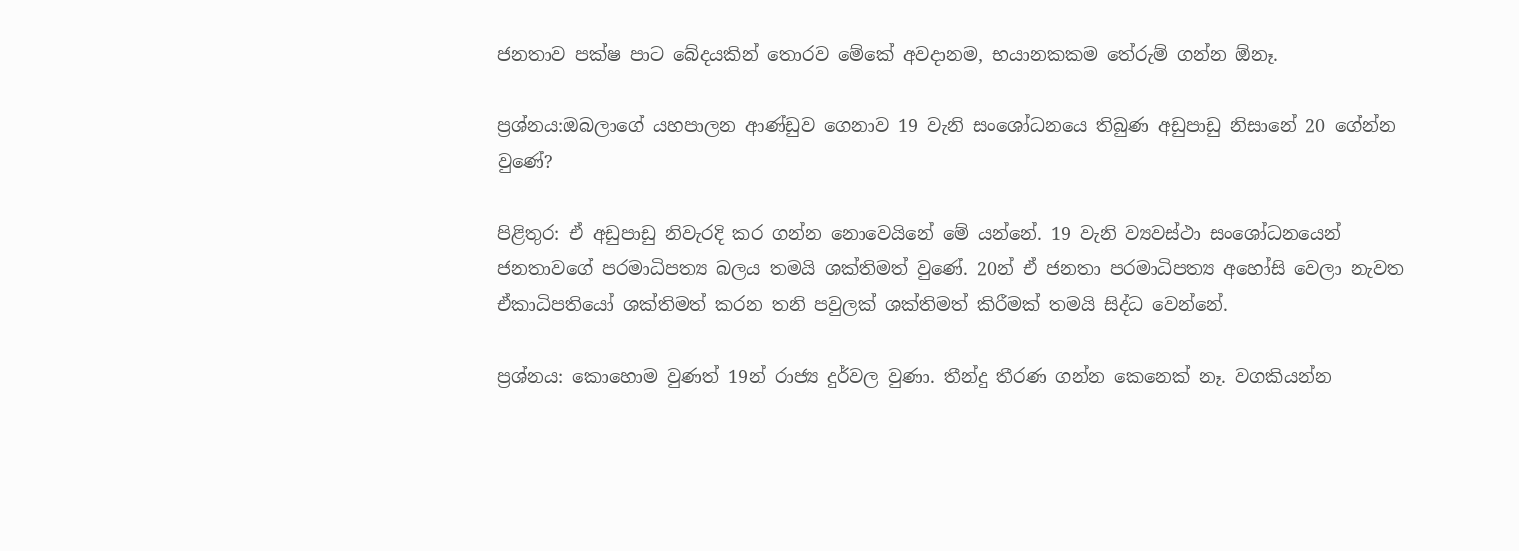ජනතාව පක්ෂ පාට බේදයකින් තොරව මේකේ අවදානම, භයානකකම තේරුම් ගන්න ඕනෑ.

ප්‍රශ්නය:ඔබලාගේ යහපාලන ආණ්ඩුව ගෙනාව 19 වැනි සංශෝධනයෙ තිබුණ අඩුපාඩු නිසානේ 20 ගේන්න වුණේ?

පිළිතුර: ඒ අඩුපාඩු නිවැරදි කර ගන්න නොවෙයිනේ මේ යන්නේ. 19 වැනි ව්‍යවස්ථා සංශෝධනයෙන් ජනතාවගේ පරමාධිපත්‍ය බලය තමයි ශක්තිමත් වුණේ. 20න් ඒ ජනතා පරමාධිපත්‍ය අහෝසි වෙලා නැවත ඒකාධිපතියෝ ශක්තිමත් කරන තනි පවුලක් ශක්තිමත් කිරීමක් තමයි සිද්ධ වෙන්නේ.

ප්‍රශ්නය: කොහොම වුණත් 19න් රාජ්‍ය දුර්වල වුණා. තීන්දු තීරණ ගන්න කෙනෙක් නෑ. වගකියන්න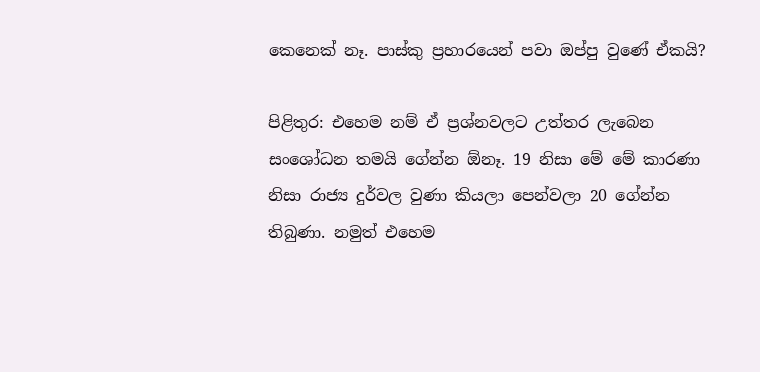කෙනෙක් නෑ. පාස්කු ප්‍රහාරයෙන් පවා ඔප්පු වුණේ ඒකයි?

පිළිතුර: එහෙම නම් ඒ ප්‍රශ්නවලට උත්තර ලැබෙන සංශෝධන තමයි ගේන්න ඕනෑ. 19 නිසා මේ මේ කාරණා නිසා රාජ්‍ය දුර්වල වුණා කියලා පෙන්වලා 20 ගේන්න තිබුණා. නමුත් එහෙම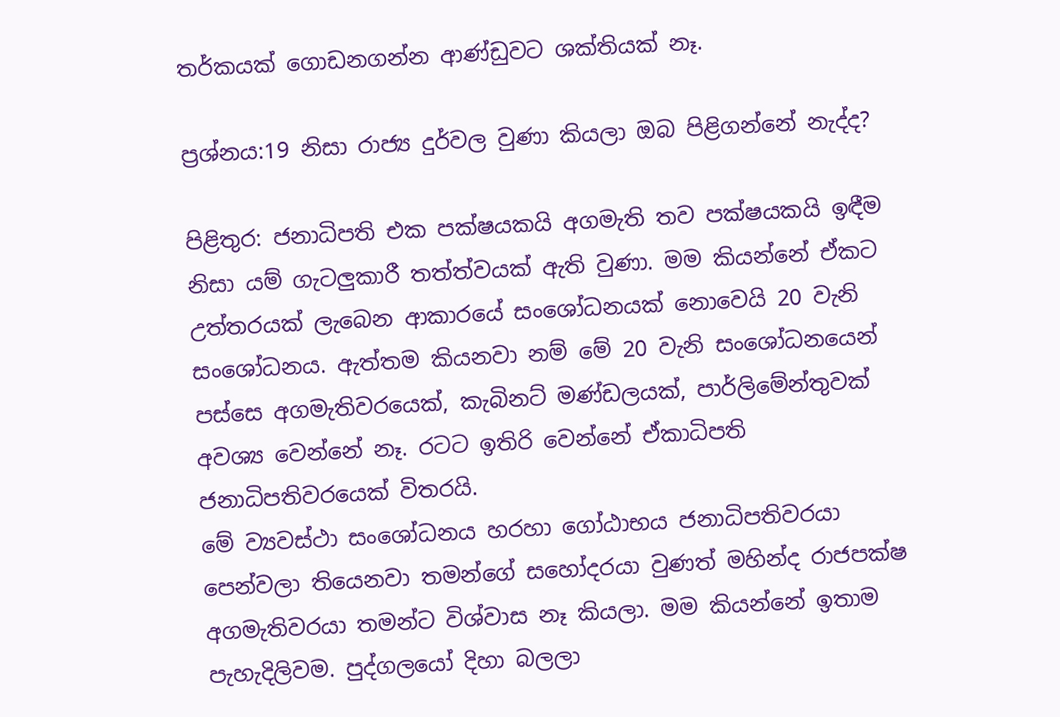තර්කයක් ගොඩනගන්න ආණ්ඩුවට ශක්තියක් නෑ.

ප්‍රශ්නය:19 නිසා රාජ්‍ය දුර්වල වුණා කියලා ඔබ පිළිගන්නේ නැද්ද?

පිළිතුර: ජනාධිපති එක පක්ෂයකයි අගමැති තව පක්ෂයකයි ඉඳීම නිසා යම් ගැටලුකාරී තත්ත්වයක් ඇති වුණා. මම කියන්නේ ඒකට උත්තරයක් ලැබෙන ආකාරයේ සංශෝධනයක් නොවෙයි 20 වැනි සංශෝධනය. ඇත්තම කියනවා නම් මේ 20 වැනි සංශෝධනයෙන් පස්සෙ අගමැතිවරයෙක්, කැබිනට් මණ්ඩලයක්, පාර්ලිමේන්තුවක් අවශ්‍ය වෙන්නේ නෑ. රටට ඉතිරි වෙන්නේ ඒකාධිපති ජනාධිපතිවරයෙක් විතරයි.
මේ ව්‍යවස්ථා සංශෝධනය හරහා ගෝඨාභය ජනාධිපතිවරයා පෙන්වලා තියෙනවා තමන්ගේ සහෝදරයා වුණත් මහින්ද රාජපක්ෂ අගමැතිවරයා තමන්ට විශ්වාස නෑ කියලා. මම කියන්නේ ඉතාම පැහැදිලිවම. පුද්ගලයෝ දිහා බලලා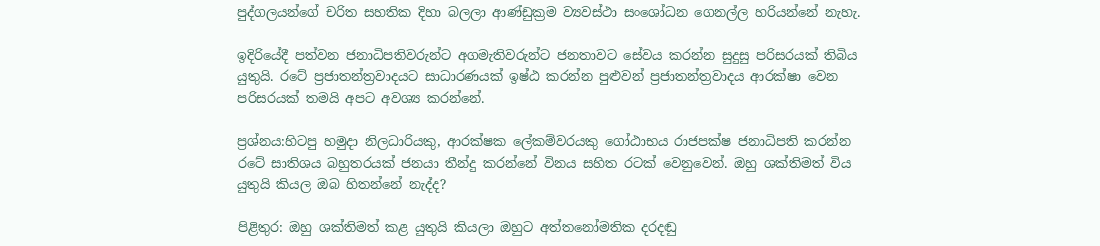පුද්ගලයන්ගේ චරිත සහතික දිහා බලලා ආණ්ඩුක්‍රම ව්‍යවස්ථා සංශෝධන ගෙනල්ල හරියන්නේ නැහැ.

ඉදිරියේදී පත්වන ජනාධිපතිවරුන්ට අගමැතිවරුන්ට ජනතාවට සේවය කරන්න සුදුසු පරිසරයක් තිබිය යුතුයි. රටේ ප්‍රජාතන්ත්‍රවාදයට සාධාරණයක් ඉෂ්ඨ කරන්න පුළුවන් ප්‍රජාතන්ත්‍රවාදය ආරක්ෂා වෙන පරිසරයක් තමයි අපට අවශ්‍ය කරන්නේ.

ප්‍රශ්නය:හිටපු හමුදා නිලධාරියකු, ආරක්ෂක ලේකම්වරයකු ගෝඨාභය රාජපක්ෂ ජනාධිපති කරන්න රටේ සාතිශය බහුතරයක් ජනයා තීන්දු කරන්නේ විනය සහිත රටක් වෙනුවෙන්. ඔහු ශක්තිමත් විය යුතුයි කියල ඔබ හිතන්නේ නැද්ද?

පිළිතුර: ඔහු ශක්තිමත් කළ යුතුයි කියලා ඔහුට අත්තනෝමතික දරදඬු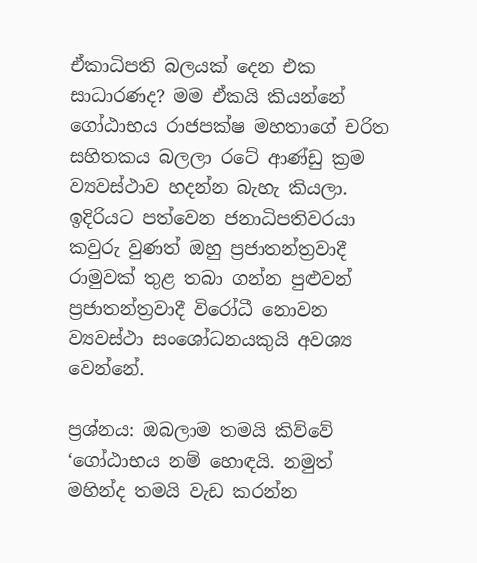ඒකාධිපති බලයක් දෙන එක සාධාරණද? මම ඒකයි කියන්නේ ගෝඨාභය රාජපක්ෂ මහතාගේ චරිත සහිතකය බලලා රටේ ආණ්ඩු ක්‍රම ව්‍යවස්ථාව හදන්න බැහැ කියලා. ඉදිරියට පත්වෙන ජනාධිපතිවරයා කවුරු වුණත් ඔහු ප්‍රජාතන්ත්‍රවාදී රාමුවක් තුළ තබා ගන්න පුළුවන් ප්‍රජාතන්ත්‍රවාදී විරෝධී නොවන ව්‍යවස්ථා සංශෝධනයකුයි අවශ්‍ය වෙන්නේ.

ප්‍රශ්නය: ඔබලාම තමයි කිව්වේ ‘ගෝඨාභය නම් හොඳයි. නමුත් මහින්ද තමයි වැඩ කරන්න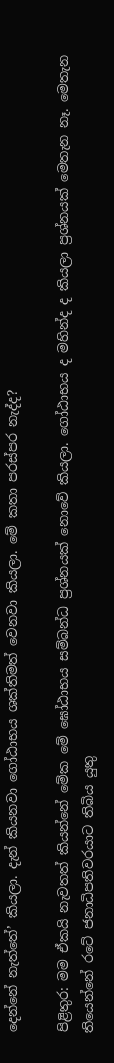දෙන්නේ නැත්තේ’ කියලා. දැන් කියනවා ගෝඨාභය ශක්තිමත් වෙනවා කියලා. මේ කතා පරස්පර නැද්ද?

පිළිතුර: මම ඒකයි නැවතත් කියන්නේ මේක මේ ඝෝඨාභය සම්බන්ධ ප්‍රශ්නයක් නොවේ කියලා. ගෝඨාභය ද මහින්ද ද කියලා ප්‍රශ්නයක් මෙතැන නෑ. මෙතැන තියෙන්නේ රටේ ජනාධිපතිවරයාට තිබිය යුතු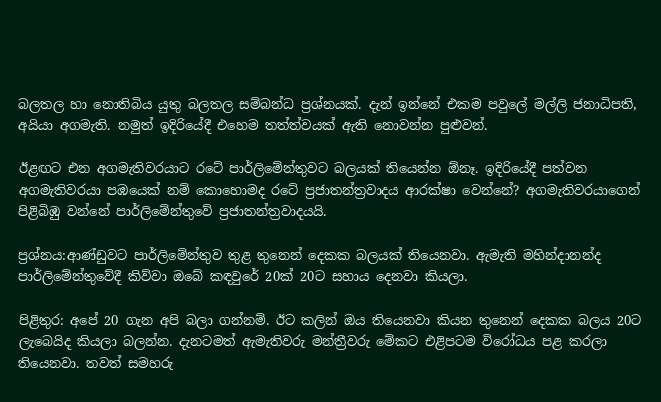බලතල හා නොතිබිය යුතු බලතල සම්බන්ධ ප්‍රශ්නයක්. දැන් ඉන්නේ එකම පවුලේ මල්ලි ජනාධිපති, අයියා අගමැති. නමුත් ඉදිරියේදී එහෙම තත්ත්වයක් ඇති නොවන්න පුළුවන්.

ඊළඟට එන අගමැතිවරයාට රටේ පාර්ලිමේන්තුවට බලයක් තියෙන්න ඕනෑ. ඉදිරියේදී පත්වන අගමැතිවරයා පඹයෙක් නම් කොහොමද රටේ ප්‍රජාතන්ත්‍රවාදය ආරක්ෂා වෙන්නේ? අගමැතිවරයාගෙන් පිළිබිඹු වන්නේ පාර්ලිමේන්තුවේ ප්‍රජාතන්ත්‍රවාදයයි.

ප්‍රශ්නය:ආණ්ඩුවට පාර්ලිමේන්තුව තුළ තුනෙන් දෙකක බලයක් තියෙනවා. ඇමැති මහින්දානන්ද පාර්ලිමේන්තුවේදී කිව්වා ඔබේ කඳවුරේ 20ක් 20ට සහාය දෙනවා කියලා.

පිළිතුර: අපේ 20 ගැන අපි බලා ගන්නම්. ඊට කලින් ඔය තියෙනවා කියන තුනෙන් දෙකක බලය 20ට ලැබෙයිද කියලා බලන්න. දැනටමත් ඇමැතිවරු මන්ත්‍රීවරු මේකට එළිපටම විරෝධය පළ කරලා තියෙනවා. තවත් සමහරු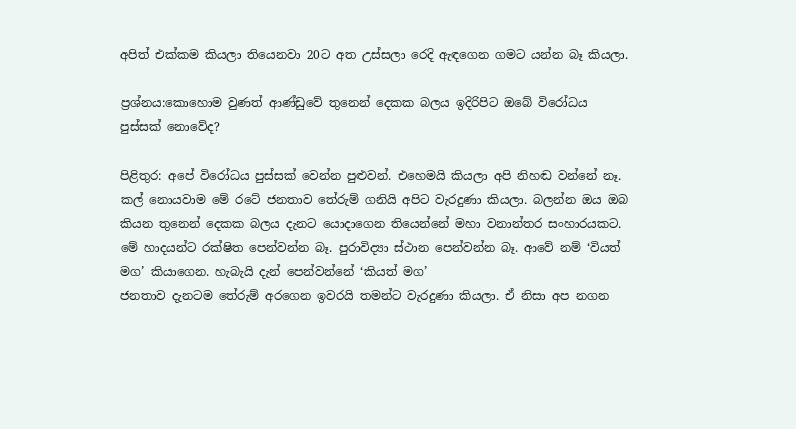අපිත් එක්කම කියලා තියෙනවා 20ට අත උස්සලා රෙදි ඇඳගෙන ගමට යන්න බෑ කියලා.

ප්‍රශ්නය:කොහොම වුණත් ආණ්ඩුවේ තුනෙන් දෙකක බලය ඉදිරිපිට ඔබේ විරෝධය පුස්සක් නොවේද?

පිළිතුර: අපේ විරෝධය පුස්සක් වෙන්න පුළුවන්. එහෙමයි කියලා අපි නිහඬ වන්නේ නෑ. කල් නොයවාම මේ රටේ ජනතාව තේරුම් ගනියි අපිට වැරදුණා කියලා. බලන්න ඔය ඔබ කියන තුනෙන් දෙකක බලය දැනට යොදාගෙන තියෙන්නේ මහා වනාන්තර සංහාරයකට. මේ හාදයන්ට රක්ෂිත පෙන්වන්න බෑ. පුරාවිද්‍යා ස්ථාන පෙන්වන්න බෑ. ආවේ නම් ‘වියත් මග’ කියාගෙන. හැබැයි දැන් පෙන්වන්නේ ‘කියත් මග’
ජනතාව දැනටම තේරුම් අරගෙන ඉවරයි තමන්ට වැරදුණා කියලා. ඒ නිසා අප නගන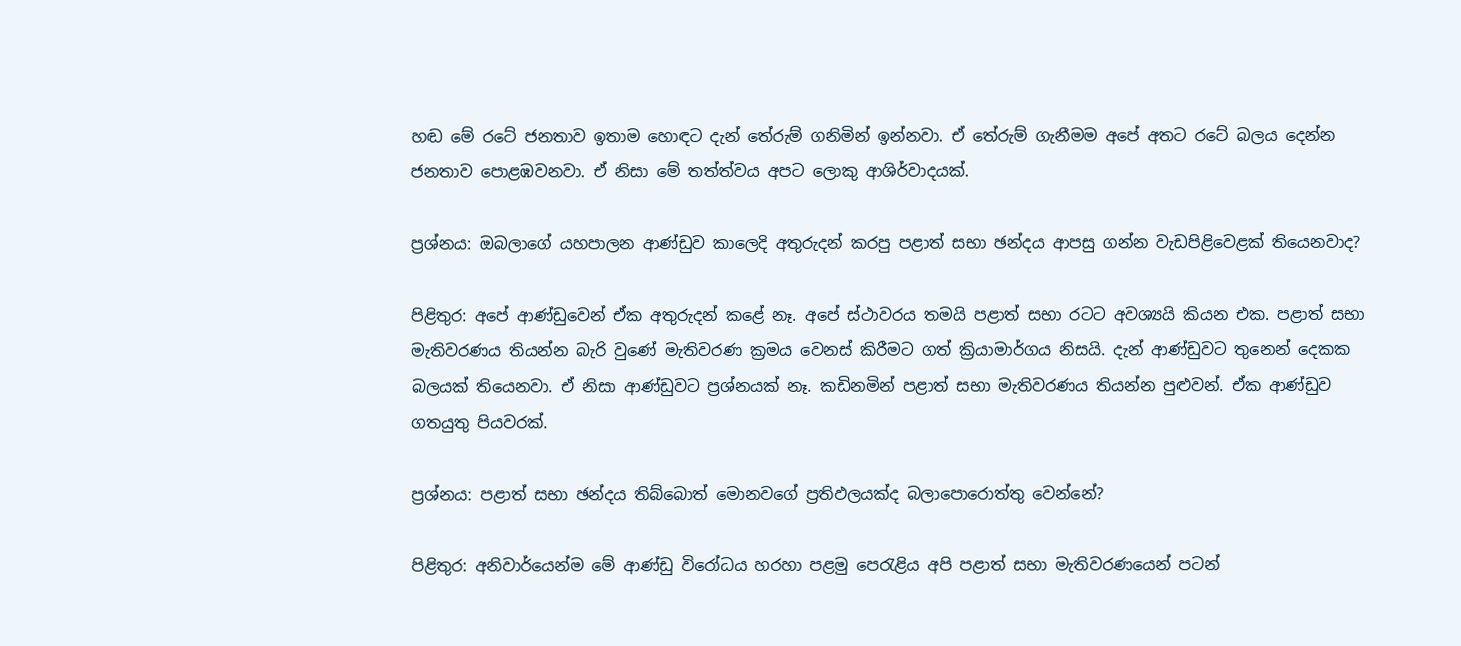හඬ මේ රටේ ජනතාව ඉතාම හොඳට දැන් තේරුම් ගනිමින් ඉන්නවා. ඒ තේරුම් ගැනීමම අපේ අතට රටේ බලය දෙන්න ජනතාව පොළඹවනවා. ඒ නිසා මේ තත්ත්වය අපට ලොකු ආශිර්වාදයක්.

ප්‍රශ්නය: ඔබලාගේ යහපාලන ආණ්ඩුව කාලෙදි අතුරුදන් කරපු පළාත් සභා ඡන්දය ආපසු ගන්න වැඩපිළිවෙළක් තියෙනවාද?

පිළිතුර: අපේ ආණ්ඩුවෙන් ඒක අතුරුදන් කළේ නෑ. අපේ ස්ථාවරය තමයි පළාත් සභා රටට අවශ්‍යයි කියන එක. පළාත් සභා මැතිවරණය තියන්න බැරි වුණේ මැතිවරණ ක්‍රමය වෙනස් කිරීමට ගත් ක්‍රියාමාර්ගය නිසයි. දැන් ආණ්ඩුවට තුනෙන් දෙකක බලයක් තියෙනවා. ඒ නිසා ආණ්ඩුවට ප්‍රශ්නයක් නෑ. කඩිනමින් පළාත් සභා මැතිවරණය තියන්න පුළුවන්. ඒක ආණ්ඩුව ගතයුතු පියවරක්.

ප්‍රශ්නය: පළාත් සභා ඡන්දය තිබ්බොත් මොනවගේ ප්‍රතිඵලයක්ද බලාපොරොත්තු වෙන්නේ?

පිළිතුර: අනිවාර්යෙන්ම මේ ආණ්ඩු විරෝධය හරහා පළමු පෙරැළිය අපි පළාත් සභා මැතිවරණයෙන් පටන්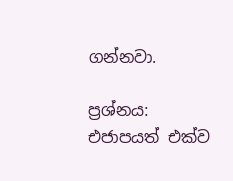ගන්නවා.

ප්‍රශ්නය: එජාපයත් එක්ව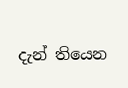දැන් තියෙන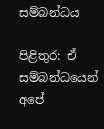සම්බන්ධය

පිළිතුර: ඒ සම්බන්ධයෙන් අපේ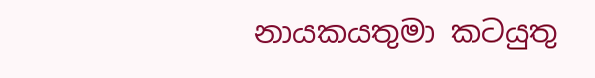නායකයතුමා කටයුතු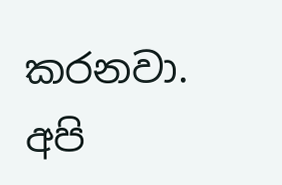කරනවා. අපි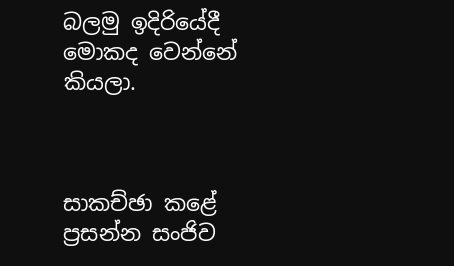බලමු ඉදිරියේදී මොකද වෙන්නේ කියලා.



සාකච්ඡා කළේ
ප්‍රසන්න සංජිව